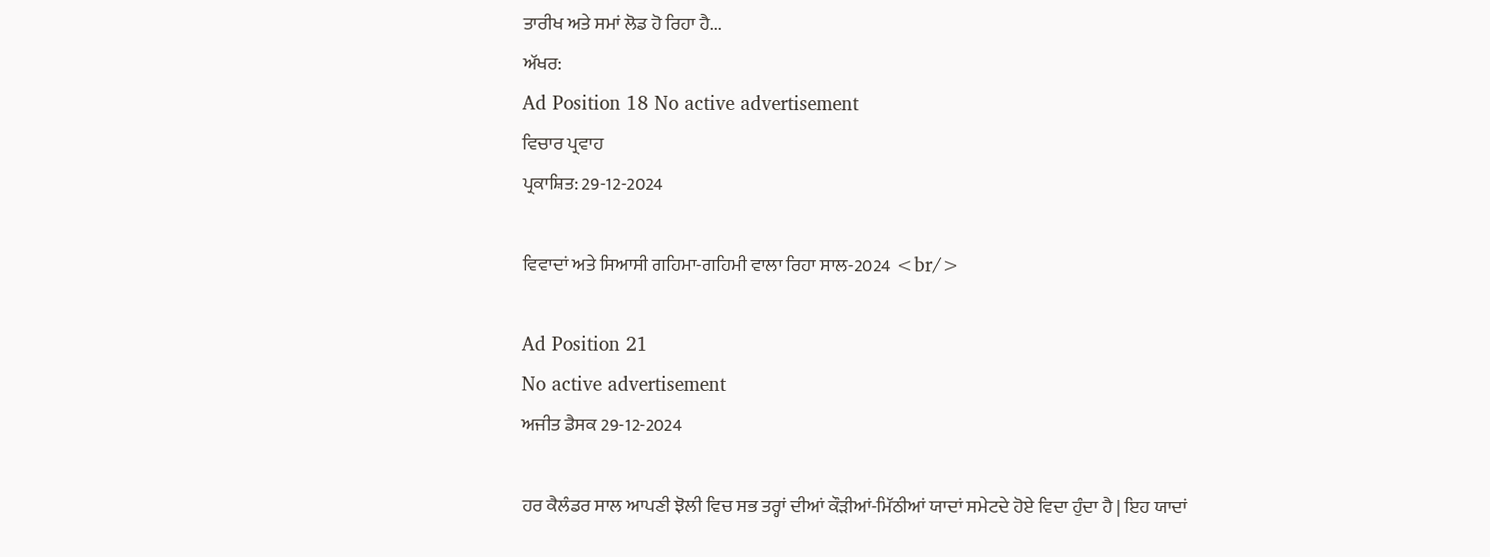ਤਾਰੀਖ ਅਤੇ ਸਮਾਂ ਲੋਡ ਹੋ ਰਿਹਾ ਹੈ...
ਅੱਖਰ:
Ad Position 18 No active advertisement
ਵਿਚਾਰ ਪ੍ਰਵਾਹ
ਪ੍ਰਕਾਸ਼ਿਤ: 29-12-2024

ਵਿਵਾਦਾਂ ਅਤੇ ਸਿਆਸੀ ਗਹਿਮਾ-ਗਹਿਮੀ ਵਾਲਾ ਰਿਹਾ ਸਾਲ-2024 <br/>

Ad Position 21
No active advertisement
ਅਜੀਤ ਡੈਸਕ 29-12-2024

ਹਰ ਕੈਲੰਡਰ ਸਾਲ ਆਪਣੀ ਝੋਲੀ ਵਿਚ ਸਭ ਤਰ੍ਹਾਂ ਦੀਆਂ ਕੌੜੀਆਂ-ਮਿੱਠੀਆਂ ਯਾਦਾਂ ਸਮੇਟਦੇ ਹੋਏ ਵਿਦਾ ਹੁੰਦਾ ਹੈ | ਇਹ ਯਾਦਾਂ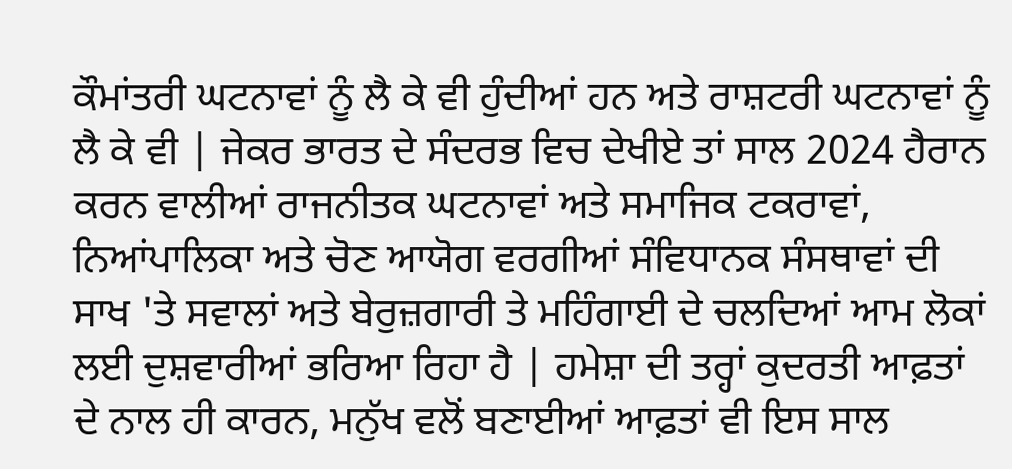ਕੌਮਾਂਤਰੀ ਘਟਨਾਵਾਂ ਨੂੰ ਲੈ ਕੇ ਵੀ ਹੁੰਦੀਆਂ ਹਨ ਅਤੇ ਰਾਸ਼ਟਰੀ ਘਟਨਾਵਾਂ ਨੂੰ ਲੈ ਕੇ ਵੀ | ਜੇਕਰ ਭਾਰਤ ਦੇ ਸੰਦਰਭ ਵਿਚ ਦੇਖੀਏ ਤਾਂ ਸਾਲ 2024 ਹੈਰਾਨ ਕਰਨ ਵਾਲੀਆਂ ਰਾਜਨੀਤਕ ਘਟਨਾਵਾਂ ਅਤੇ ਸਮਾਜਿਕ ਟਕਰਾਵਾਂ, ਨਿਆਂਪਾਲਿਕਾ ਅਤੇ ਚੋਣ ਆਯੋਗ ਵਰਗੀਆਂ ਸੰਵਿਧਾਨਕ ਸੰਸਥਾਵਾਂ ਦੀ ਸਾਖ 'ਤੇ ਸਵਾਲਾਂ ਅਤੇ ਬੇਰੁਜ਼ਗਾਰੀ ਤੇ ਮਹਿੰਗਾਈ ਦੇ ਚਲਦਿਆਂ ਆਮ ਲੋਕਾਂ ਲਈ ਦੁਸ਼ਵਾਰੀਆਂ ਭਰਿਆ ਰਿਹਾ ਹੈ | ਹਮੇਸ਼ਾ ਦੀ ਤਰ੍ਹਾਂ ਕੁਦਰਤੀ ਆਫ਼ਤਾਂ ਦੇ ਨਾਲ ਹੀ ਕਾਰਨ, ਮਨੁੱਖ ਵਲੋਂ ਬਣਾਈਆਂ ਆਫ਼ਤਾਂ ਵੀ ਇਸ ਸਾਲ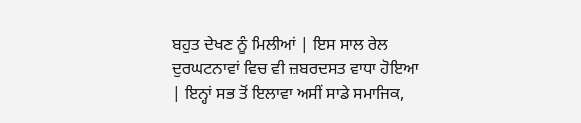ਬਹੁਤ ਦੇਖਣ ਨੂੰ ਮਿਲੀਆਂ | ਇਸ ਸਾਲ ਰੇਲ ਦੁਰਘਟਨਾਵਾਂ ਵਿਚ ਵੀ ਜ਼ਬਰਦਸਤ ਵਾਧਾ ਹੋਇਆ | ਇਨ੍ਹਾਂ ਸਭ ਤੋਂ ਇਲਾਵਾ ਅਸੀਂ ਸਾਡੇ ਸਮਾਜਿਕ,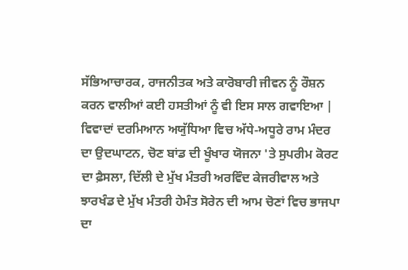ਸੱਭਿਆਚਾਰਕ, ਰਾਜਨੀਤਕ ਅਤੇ ਕਾਰੋਬਾਰੀ ਜੀਵਨ ਨੂੰ ਰੌਸ਼ਨ ਕਰਨ ਵਾਲੀਆਂ ਕਈ ਹਸਤੀਆਂ ਨੂੰ ਵੀ ਇਸ ਸਾਲ ਗਵਾਇਆ |
ਵਿਵਾਦਾਂ ਦਰਮਿਆਨ ਅਯੁੱਧਿਆ ਵਿਚ ਅੱਧੇ-ਅਧੂਰੇ ਰਾਮ ਮੰਦਰ ਦਾ ਉਦਘਾਟਨ, ਚੋਣ ਬਾਂਡ ਦੀ ਖੂੰਖਾਰ ਯੋਜਨਾ 'ਤੇ ਸੁਪਰੀਮ ਕੋਰਟ ਦਾ ਫ਼ੈਸਲਾ, ਦਿੱਲੀ ਦੇ ਮੁੱਖ ਮੰਤਰੀ ਅਰਵਿੰਦ ਕੇਜਰੀਵਾਲ ਅਤੇ ਝਾਰਖੰਡ ਦੇ ਮੁੱਖ ਮੰਤਰੀ ਹੇਮੰਤ ਸੋਰੇਨ ਦੀ ਆਮ ਚੋਣਾਂ ਵਿਚ ਭਾਜਪਾ ਦਾ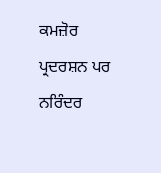ਕਮਜ਼ੋਰ ਪ੍ਰਦਰਸ਼ਨ ਪਰ ਨਰਿੰਦਰ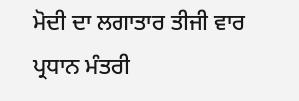ਮੋਦੀ ਦਾ ਲਗਾਤਾਰ ਤੀਜੀ ਵਾਰ ਪ੍ਰਧਾਨ ਮੰਤਰੀ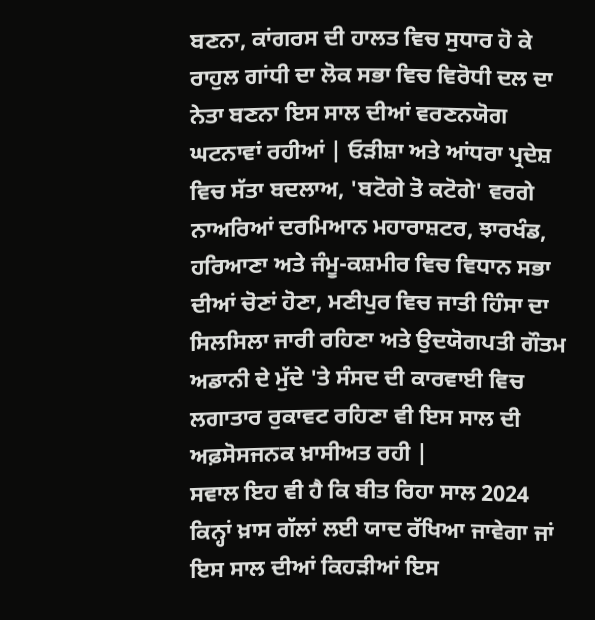ਬਣਨਾ, ਕਾਂਗਰਸ ਦੀ ਹਾਲਤ ਵਿਚ ਸੁਧਾਰ ਹੋ ਕੇ ਰਾਹੁਲ ਗਾਂਧੀ ਦਾ ਲੋਕ ਸਭਾ ਵਿਚ ਵਿਰੋਧੀ ਦਲ ਦਾ ਨੇਤਾ ਬਣਨਾ ਇਸ ਸਾਲ ਦੀਆਂ ਵਰਣਨਯੋਗ ਘਟਨਾਵਾਂ ਰਹੀਆਂ | ਓੜੀਸ਼ਾ ਅਤੇ ਆਂਧਰਾ ਪ੍ਰਦੇਸ਼ ਵਿਚ ਸੱਤਾ ਬਦਲਾਅ, 'ਬਟੋਗੇ ਤੋ ਕਟੋਗੇ' ਵਰਗੇ ਨਾਅਰਿਆਂ ਦਰਮਿਆਨ ਮਹਾਰਾਸ਼ਟਰ, ਝਾਰਖੰਡ, ਹਰਿਆਣਾ ਅਤੇ ਜੰਮੂ-ਕਸ਼ਮੀਰ ਵਿਚ ਵਿਧਾਨ ਸਭਾ ਦੀਆਂ ਚੋਣਾਂ ਹੋਣਾ, ਮਣੀਪੁਰ ਵਿਚ ਜਾਤੀ ਹਿੰਸਾ ਦਾ ਸਿਲਸਿਲਾ ਜਾਰੀ ਰਹਿਣਾ ਅਤੇ ਉਦਯੋਗਪਤੀ ਗੌਤਮ ਅਡਾਨੀ ਦੇ ਮੁੱਦੇ 'ਤੇ ਸੰਸਦ ਦੀ ਕਾਰਵਾਈ ਵਿਚ ਲਗਾਤਾਰ ਰੁਕਾਵਟ ਰਹਿਣਾ ਵੀ ਇਸ ਸਾਲ ਦੀ ਅਫ਼ਸੋਸਜਨਕ ਖ਼ਾਸੀਅਤ ਰਹੀ |
ਸਵਾਲ ਇਹ ਵੀ ਹੈ ਕਿ ਬੀਤ ਰਿਹਾ ਸਾਲ 2024 ਕਿਨ੍ਹਾਂ ਖ਼ਾਸ ਗੱਲਾਂ ਲਈ ਯਾਦ ਰੱਖਿਆ ਜਾਵੇਗਾ ਜਾਂ ਇਸ ਸਾਲ ਦੀਆਂ ਕਿਹੜੀਆਂ ਇਸ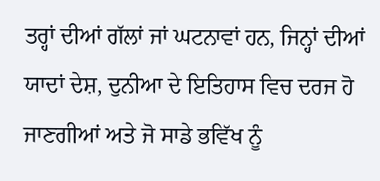ਤਰ੍ਹਾਂ ਦੀਆਂ ਗੱਲਾਂ ਜਾਂ ਘਟਨਾਵਾਂ ਹਨ, ਜਿਨ੍ਹਾਂ ਦੀਆਂ ਯਾਦਾਂ ਦੇਸ਼, ਦੁਨੀਆ ਦੇ ਇਤਿਹਾਸ ਵਿਚ ਦਰਜ ਹੋ ਜਾਣਗੀਆਂ ਅਤੇ ਜੋ ਸਾਡੇ ਭਵਿੱਖ ਨੂੰ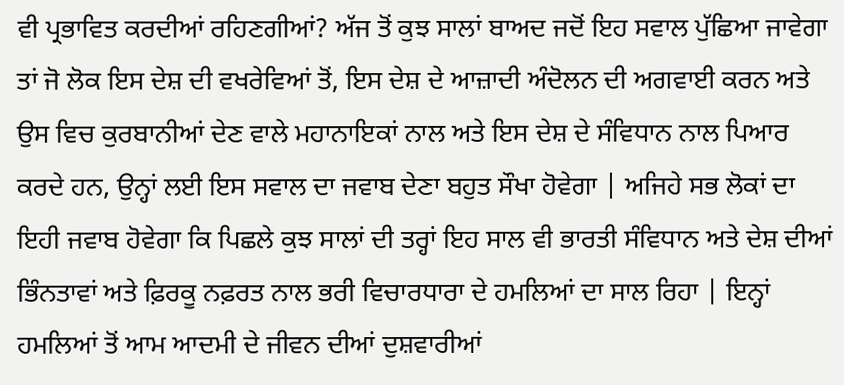ਵੀ ਪ੍ਰਭਾਵਿਤ ਕਰਦੀਆਂ ਰਹਿਣਗੀਆਂ? ਅੱਜ ਤੋਂ ਕੁਝ ਸਾਲਾਂ ਬਾਅਦ ਜਦੋਂ ਇਹ ਸਵਾਲ ਪੁੱਛਿਆ ਜਾਵੇਗਾ ਤਾਂ ਜੋ ਲੋਕ ਇਸ ਦੇਸ਼ ਦੀ ਵਖਰੇਵਿਆਂ ਤੋਂ, ਇਸ ਦੇਸ਼ ਦੇ ਆਜ਼ਾਦੀ ਅੰਦੋਲਨ ਦੀ ਅਗਵਾਈ ਕਰਨ ਅਤੇ ਉਸ ਵਿਚ ਕੁਰਬਾਨੀਆਂ ਦੇਣ ਵਾਲੇ ਮਹਾਨਾਇਕਾਂ ਨਾਲ ਅਤੇ ਇਸ ਦੇਸ਼ ਦੇ ਸੰਵਿਧਾਨ ਨਾਲ ਪਿਆਰ ਕਰਦੇ ਹਨ, ਉਨ੍ਹਾਂ ਲਈ ਇਸ ਸਵਾਲ ਦਾ ਜਵਾਬ ਦੇਣਾ ਬਹੁਤ ਸੌਖਾ ਹੋਵੇਗਾ | ਅਜਿਹੇ ਸਭ ਲੋਕਾਂ ਦਾ ਇਹੀ ਜਵਾਬ ਹੋਵੇਗਾ ਕਿ ਪਿਛਲੇ ਕੁਝ ਸਾਲਾਂ ਦੀ ਤਰ੍ਹਾਂ ਇਹ ਸਾਲ ਵੀ ਭਾਰਤੀ ਸੰਵਿਧਾਨ ਅਤੇ ਦੇਸ਼ ਦੀਆਂ ਭਿੰਨਤਾਵਾਂ ਅਤੇ ਫ਼ਿਰਕੂ ਨਫ਼ਰਤ ਨਾਲ ਭਰੀ ਵਿਚਾਰਧਾਰਾ ਦੇ ਹਮਲਿਆਂ ਦਾ ਸਾਲ ਰਿਹਾ | ਇਨ੍ਹਾਂ ਹਮਲਿਆਂ ਤੋਂ ਆਮ ਆਦਮੀ ਦੇ ਜੀਵਨ ਦੀਆਂ ਦੁਸ਼ਵਾਰੀਆਂ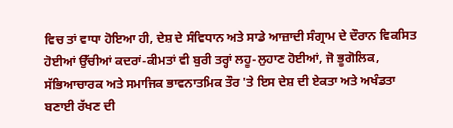ਵਿਚ ਤਾਂ ਵਾਧਾ ਹੋਇਆ ਹੀ, ਦੇਸ਼ ਦੇ ਸੰਵਿਧਾਨ ਅਤੇ ਸਾਡੇ ਆਜ਼ਾਦੀ ਸੰਗ੍ਰਾਮ ਦੇ ਦੌਰਾਨ ਵਿਕਸਿਤ ਹੋਈਆਂ ਉੱਚੀਆਂ ਕਦਰਾਂ-ਕੀਮਤਾਂ ਵੀ ਬੁਰੀ ਤਰ੍ਹਾਂ ਲਹੂ-ਲੁਹਾਣ ਹੋਈਆਂ, ਜੋ ਭੂਗੋਲਿਕ, ਸੱਭਿਆਚਾਰਕ ਅਤੇ ਸਮਾਜਿਕ ਭਾਵਨਾਤਮਿਕ ਤੌਰ 'ਤੇ ਇਸ ਦੇਸ਼ ਦੀ ਏਕਤਾ ਅਤੇ ਅਖੰਡਤਾ ਬਣਾਈ ਰੱਖਣ ਦੀ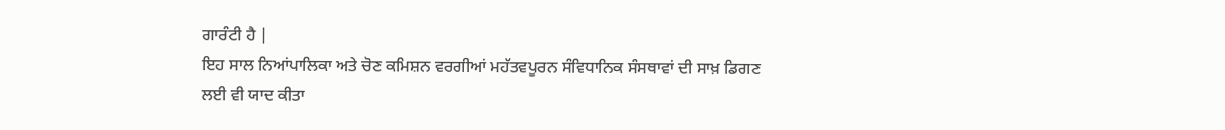ਗਾਰੰਟੀ ਹੈ |
ਇਹ ਸਾਲ ਨਿਆਂਪਾਲਿਕਾ ਅਤੇ ਚੋਣ ਕਮਿਸ਼ਨ ਵਰਗੀਆਂ ਮਹੱਤਵਪੂਰਨ ਸੰਵਿਧਾਨਿਕ ਸੰਸਥਾਵਾਂ ਦੀ ਸਾਖ਼ ਡਿਗਣ ਲਈ ਵੀ ਯਾਦ ਕੀਤਾ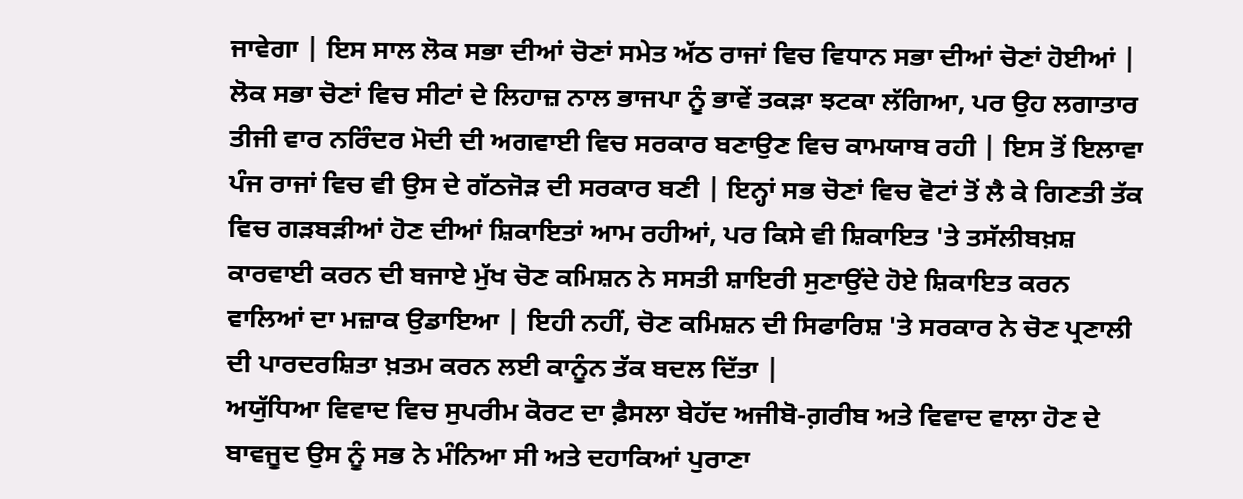ਜਾਵੇਗਾ | ਇਸ ਸਾਲ ਲੋਕ ਸਭਾ ਦੀਆਂ ਚੋਣਾਂ ਸਮੇਤ ਅੱਠ ਰਾਜਾਂ ਵਿਚ ਵਿਧਾਨ ਸਭਾ ਦੀਆਂ ਚੋਣਾਂ ਹੋਈਆਂ | ਲੋਕ ਸਭਾ ਚੋਣਾਂ ਵਿਚ ਸੀਟਾਂ ਦੇ ਲਿਹਾਜ਼ ਨਾਲ ਭਾਜਪਾ ਨੂੰ ਭਾਵੇਂ ਤਕੜਾ ਝਟਕਾ ਲੱਗਿਆ, ਪਰ ਉਹ ਲਗਾਤਾਰ ਤੀਜੀ ਵਾਰ ਨਰਿੰਦਰ ਮੋਦੀ ਦੀ ਅਗਵਾਈ ਵਿਚ ਸਰਕਾਰ ਬਣਾਉਣ ਵਿਚ ਕਾਮਯਾਬ ਰਹੀ | ਇਸ ਤੋਂ ਇਲਾਵਾ ਪੰਜ ਰਾਜਾਂ ਵਿਚ ਵੀ ਉਸ ਦੇ ਗੱਠਜੋੜ ਦੀ ਸਰਕਾਰ ਬਣੀ | ਇਨ੍ਹਾਂ ਸਭ ਚੋਣਾਂ ਵਿਚ ਵੋਟਾਂ ਤੋਂ ਲੈ ਕੇ ਗਿਣਤੀ ਤੱਕ ਵਿਚ ਗੜਬੜੀਆਂ ਹੋਣ ਦੀਆਂ ਸ਼ਿਕਾਇਤਾਂ ਆਮ ਰਹੀਆਂ, ਪਰ ਕਿਸੇ ਵੀ ਸ਼ਿਕਾਇਤ 'ਤੇ ਤਸੱਲੀਬਖ਼ਸ਼ ਕਾਰਵਾਈ ਕਰਨ ਦੀ ਬਜਾਏ ਮੁੱਖ ਚੋਣ ਕਮਿਸ਼ਨ ਨੇ ਸਸਤੀ ਸ਼ਾਇਰੀ ਸੁਣਾਉਂਦੇ ਹੋਏ ਸ਼ਿਕਾਇਤ ਕਰਨ ਵਾਲਿਆਂ ਦਾ ਮਜ਼ਾਕ ਉਡਾਇਆ | ਇਹੀ ਨਹੀਂ, ਚੋਣ ਕਮਿਸ਼ਨ ਦੀ ਸਿਫਾਰਿਸ਼ 'ਤੇ ਸਰਕਾਰ ਨੇ ਚੋਣ ਪ੍ਰਣਾਲੀ ਦੀ ਪਾਰਦਰਸ਼ਿਤਾ ਖ਼ਤਮ ਕਰਨ ਲਈ ਕਾਨੂੰਨ ਤੱਕ ਬਦਲ ਦਿੱਤਾ |
ਅਯੁੱਧਿਆ ਵਿਵਾਦ ਵਿਚ ਸੁਪਰੀਮ ਕੋਰਟ ਦਾ ਫ਼ੈਸਲਾ ਬੇਹੱਦ ਅਜੀਬੋ-ਗ਼ਰੀਬ ਅਤੇ ਵਿਵਾਦ ਵਾਲਾ ਹੋਣ ਦੇ ਬਾਵਜੂਦ ਉਸ ਨੂੰ ਸਭ ਨੇ ਮੰਨਿਆ ਸੀ ਅਤੇ ਦਹਾਕਿਆਂ ਪੁਰਾਣਾ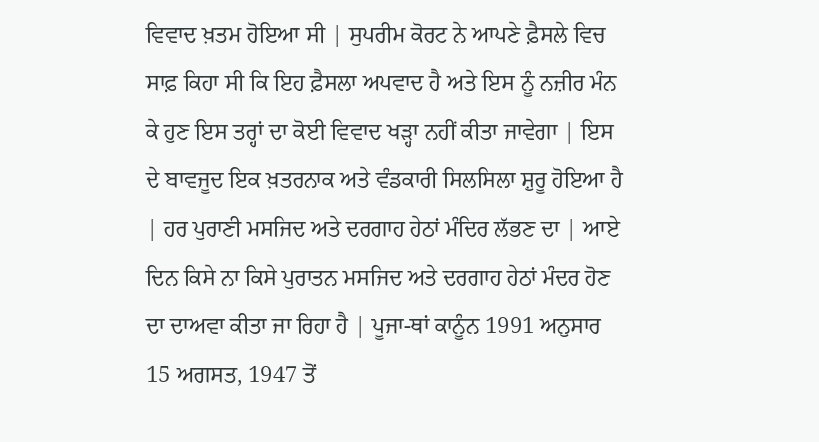ਵਿਵਾਦ ਖ਼ਤਮ ਹੋਇਆ ਸੀ | ਸੁਪਰੀਮ ਕੋਰਟ ਨੇ ਆਪਣੇ ਫ਼ੈਸਲੇ ਵਿਚ ਸਾਫ਼ ਕਿਹਾ ਸੀ ਕਿ ਇਹ ਫ਼ੈਸਲਾ ਅਪਵਾਦ ਹੈ ਅਤੇ ਇਸ ਨੂੰ ਨਜ਼ੀਰ ਮੰਨ ਕੇ ਹੁਣ ਇਸ ਤਰ੍ਹਾਂ ਦਾ ਕੋਈ ਵਿਵਾਦ ਖੜ੍ਹਾ ਨਹੀਂ ਕੀਤਾ ਜਾਵੇਗਾ | ਇਸ ਦੇ ਬਾਵਜੂਦ ਇਕ ਖ਼ਤਰਨਾਕ ਅਤੇ ਵੰਡਕਾਰੀ ਸਿਲਸਿਲਾ ਸ਼ੁਰੂ ਹੋਇਆ ਹੈ | ਹਰ ਪੁਰਾਣੀ ਮਸਜਿਦ ਅਤੇ ਦਰਗਾਹ ਹੇਠਾਂ ਮੰਦਿਰ ਲੱਭਣ ਦਾ | ਆਏ ਦਿਨ ਕਿਸੇ ਨਾ ਕਿਸੇ ਪੁਰਾਤਨ ਮਸਜਿਦ ਅਤੇ ਦਰਗਾਹ ਹੇਠਾਂ ਮੰਦਰ ਹੋਣ ਦਾ ਦਾਅਵਾ ਕੀਤਾ ਜਾ ਰਿਹਾ ਹੈ | ਪੂਜਾ-ਥਾਂ ਕਾਨੂੰਨ 1991 ਅਨੁਸਾਰ 15 ਅਗਸਤ, 1947 ਤੋਂ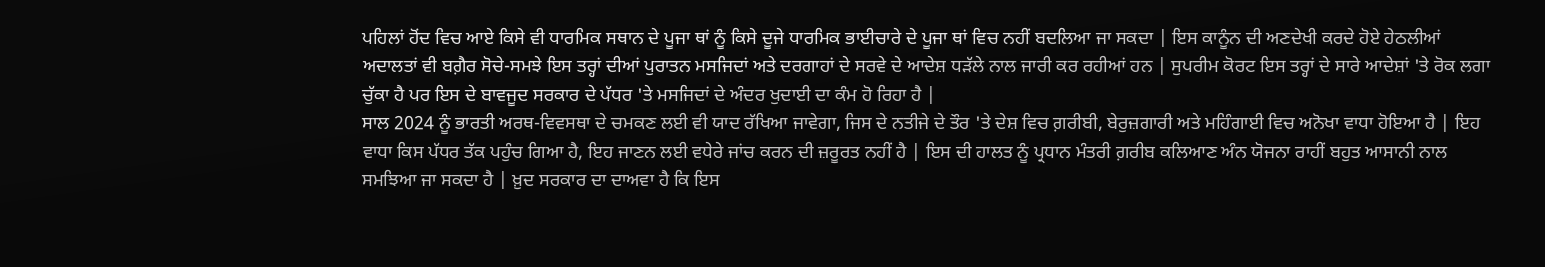ਪਹਿਲਾਂ ਹੋਂਦ ਵਿਚ ਆਏ ਕਿਸੇ ਵੀ ਧਾਰਮਿਕ ਸਥਾਨ ਦੇ ਪੂਜਾ ਥਾਂ ਨੂੰ ਕਿਸੇ ਦੂਜੇ ਧਾਰਮਿਕ ਭਾਈਚਾਰੇ ਦੇ ਪੂਜਾ ਥਾਂ ਵਿਚ ਨਹੀਂ ਬਦਲਿਆ ਜਾ ਸਕਦਾ | ਇਸ ਕਾਨੂੰਨ ਦੀ ਅਣਦੇਖੀ ਕਰਦੇ ਹੋਏ ਹੇਠਲੀਆਂ ਅਦਾਲਤਾਂ ਵੀ ਬਗ਼ੈਰ ਸੋਚੇ-ਸਮਝੇ ਇਸ ਤਰ੍ਹਾਂ ਦੀਆਂ ਪੁਰਾਤਨ ਮਸਜਿਦਾਂ ਅਤੇ ਦਰਗਾਹਾਂ ਦੇ ਸਰਵੇ ਦੇ ਆਦੇਸ਼ ਧੜੱਲੇ ਨਾਲ ਜਾਰੀ ਕਰ ਰਹੀਆਂ ਹਨ | ਸੁਪਰੀਮ ਕੋਰਟ ਇਸ ਤਰ੍ਹਾਂ ਦੇ ਸਾਰੇ ਆਦੇਸ਼ਾਂ 'ਤੇ ਰੋਕ ਲਗਾ ਚੁੱਕਾ ਹੈ ਪਰ ਇਸ ਦੇ ਬਾਵਜੂਦ ਸਰਕਾਰ ਦੇ ਪੱਧਰ 'ਤੇ ਮਸਜਿਦਾਂ ਦੇ ਅੰਦਰ ਖੁਦਾਈ ਦਾ ਕੰਮ ਹੋ ਰਿਹਾ ਹੈ |
ਸਾਲ 2024 ਨੂੰ ਭਾਰਤੀ ਅਰਥ-ਵਿਵਸਥਾ ਦੇ ਚਮਕਣ ਲਈ ਵੀ ਯਾਦ ਰੱਖਿਆ ਜਾਵੇਗਾ, ਜਿਸ ਦੇ ਨਤੀਜੇ ਦੇ ਤੌਰ 'ਤੇ ਦੇਸ਼ ਵਿਚ ਗ਼ਰੀਬੀ, ਬੇਰੁਜ਼ਗਾਰੀ ਅਤੇ ਮਹਿੰਗਾਈ ਵਿਚ ਅਨੋਖਾ ਵਾਧਾ ਹੋਇਆ ਹੈ | ਇਹ ਵਾਧਾ ਕਿਸ ਪੱਧਰ ਤੱਕ ਪਹੁੰਚ ਗਿਆ ਹੈ, ਇਹ ਜਾਣਨ ਲਈ ਵਧੇਰੇ ਜਾਂਚ ਕਰਨ ਦੀ ਜ਼ਰੂਰਤ ਨਹੀਂ ਹੈ | ਇਸ ਦੀ ਹਾਲਤ ਨੂੰ ਪ੍ਰਧਾਨ ਮੰਤਰੀ ਗ਼ਰੀਬ ਕਲਿਆਣ ਅੰਨ ਯੋਜਨਾ ਰਾਹੀਂ ਬਹੁਤ ਆਸਾਨੀ ਨਾਲ ਸਮਝਿਆ ਜਾ ਸਕਦਾ ਹੈ | ਖ਼ੁਦ ਸਰਕਾਰ ਦਾ ਦਾਅਵਾ ਹੈ ਕਿ ਇਸ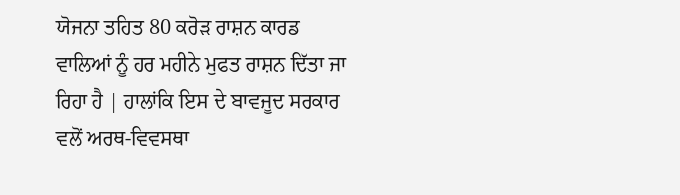ਯੋਜਨਾ ਤਹਿਤ 80 ਕਰੋੜ ਰਾਸ਼ਨ ਕਾਰਡ ਵਾਲਿਆਂ ਨੂੰ ਹਰ ਮਹੀਨੇ ਮੁਫਤ ਰਾਸ਼ਨ ਦਿੱਤਾ ਜਾ ਰਿਹਾ ਹੈ | ਹਾਲਾਂਕਿ ਇਸ ਦੇ ਬਾਵਜੂਦ ਸਰਕਾਰ ਵਲੋਂ ਅਰਥ-ਵਿਵਸਥਾ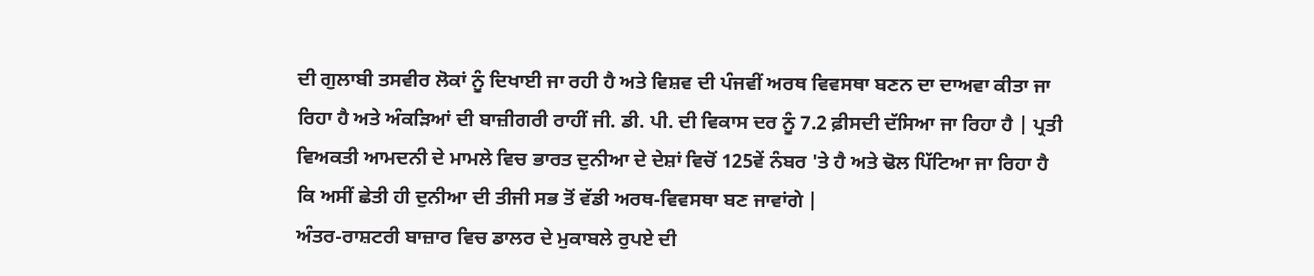ਦੀ ਗੁਲਾਬੀ ਤਸਵੀਰ ਲੋਕਾਂ ਨੂੰ ਦਿਖਾਈ ਜਾ ਰਹੀ ਹੈ ਅਤੇ ਵਿਸ਼ਵ ਦੀ ਪੰਜਵੀਂ ਅਰਥ ਵਿਵਸਥਾ ਬਣਨ ਦਾ ਦਾਅਵਾ ਕੀਤਾ ਜਾ ਰਿਹਾ ਹੈ ਅਤੇ ਅੰਕੜਿਆਂ ਦੀ ਬਾਜ਼ੀਗਰੀ ਰਾਹੀਂ ਜੀ. ਡੀ. ਪੀ. ਦੀ ਵਿਕਾਸ ਦਰ ਨੂੰ 7.2 ਫ਼ੀਸਦੀ ਦੱਸਿਆ ਜਾ ਰਿਹਾ ਹੈ | ਪ੍ਰਤੀ ਵਿਅਕਤੀ ਆਮਦਨੀ ਦੇ ਮਾਮਲੇ ਵਿਚ ਭਾਰਤ ਦੁਨੀਆ ਦੇ ਦੇਸ਼ਾਂ ਵਿਚੋਂ 125ਵੇਂ ਨੰਬਰ 'ਤੇ ਹੈ ਅਤੇ ਢੋਲ ਪਿੱਟਿਆ ਜਾ ਰਿਹਾ ਹੈ ਕਿ ਅਸੀਂ ਛੇਤੀ ਹੀ ਦੁਨੀਆ ਦੀ ਤੀਜੀ ਸਭ ਤੋਂ ਵੱਡੀ ਅਰਥ-ਵਿਵਸਥਾ ਬਣ ਜਾਵਾਂਗੇ |
ਅੰਤਰ-ਰਾਸ਼ਟਰੀ ਬਾਜ਼ਾਰ ਵਿਚ ਡਾਲਰ ਦੇ ਮੁਕਾਬਲੇ ਰੁਪਏ ਦੀ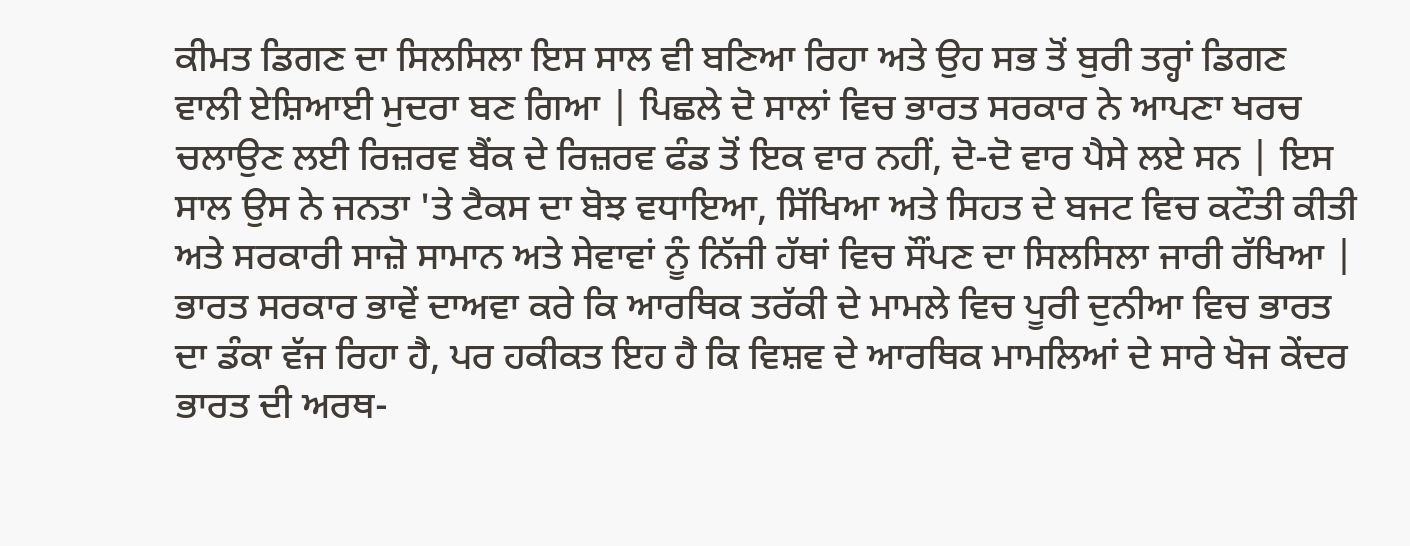ਕੀਮਤ ਡਿਗਣ ਦਾ ਸਿਲਸਿਲਾ ਇਸ ਸਾਲ ਵੀ ਬਣਿਆ ਰਿਹਾ ਅਤੇ ਉਹ ਸਭ ਤੋਂ ਬੁਰੀ ਤਰ੍ਹਾਂ ਡਿਗਣ ਵਾਲੀ ਏਸ਼ਿਆਈ ਮੁਦਰਾ ਬਣ ਗਿਆ | ਪਿਛਲੇ ਦੋ ਸਾਲਾਂ ਵਿਚ ਭਾਰਤ ਸਰਕਾਰ ਨੇ ਆਪਣਾ ਖਰਚ ਚਲਾਉਣ ਲਈ ਰਿਜ਼ਰਵ ਬੈਂਕ ਦੇ ਰਿਜ਼ਰਵ ਫੰਡ ਤੋਂ ਇਕ ਵਾਰ ਨਹੀਂ, ਦੋ-ਦੋ ਵਾਰ ਪੈਸੇ ਲਏ ਸਨ | ਇਸ ਸਾਲ ਉਸ ਨੇ ਜਨਤਾ 'ਤੇ ਟੈਕਸ ਦਾ ਬੋਝ ਵਧਾਇਆ, ਸਿੱਖਿਆ ਅਤੇ ਸਿਹਤ ਦੇ ਬਜਟ ਵਿਚ ਕਟੌਤੀ ਕੀਤੀ ਅਤੇ ਸਰਕਾਰੀ ਸਾਜ਼ੋ ਸਾਮਾਨ ਅਤੇ ਸੇਵਾਵਾਂ ਨੂੰ ਨਿੱਜੀ ਹੱਥਾਂ ਵਿਚ ਸੌਂਪਣ ਦਾ ਸਿਲਸਿਲਾ ਜਾਰੀ ਰੱਖਿਆ |
ਭਾਰਤ ਸਰਕਾਰ ਭਾਵੇਂ ਦਾਅਵਾ ਕਰੇ ਕਿ ਆਰਥਿਕ ਤਰੱਕੀ ਦੇ ਮਾਮਲੇ ਵਿਚ ਪੂਰੀ ਦੁਨੀਆ ਵਿਚ ਭਾਰਤ ਦਾ ਡੰਕਾ ਵੱਜ ਰਿਹਾ ਹੈ, ਪਰ ਹਕੀਕਤ ਇਹ ਹੈ ਕਿ ਵਿਸ਼ਵ ਦੇ ਆਰਥਿਕ ਮਾਮਲਿਆਂ ਦੇ ਸਾਰੇ ਖੋਜ ਕੇਂਦਰ ਭਾਰਤ ਦੀ ਅਰਥ-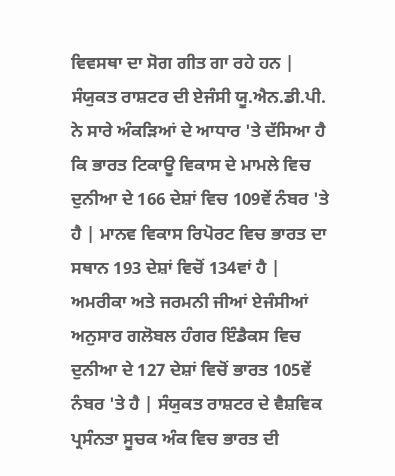ਵਿਵਸਥਾ ਦਾ ਸੋਗ ਗੀਤ ਗਾ ਰਹੇ ਹਨ | ਸੰਯੁਕਤ ਰਾਸ਼ਟਰ ਦੀ ਏਜੰਸੀ ਯੂ.ਐਨ.ਡੀ.ਪੀ. ਨੇ ਸਾਰੇ ਅੰਕੜਿਆਂ ਦੇ ਆਧਾਰ 'ਤੇ ਦੱਸਿਆ ਹੈ ਕਿ ਭਾਰਤ ਟਿਕਾਊ ਵਿਕਾਸ ਦੇ ਮਾਮਲੇ ਵਿਚ ਦੁਨੀਆ ਦੇ 166 ਦੇਸ਼ਾਂ ਵਿਚ 109ਵੇਂ ਨੰਬਰ 'ਤੇ ਹੈ | ਮਾਨਵ ਵਿਕਾਸ ਰਿਪੋਰਟ ਵਿਚ ਭਾਰਤ ਦਾ ਸਥਾਨ 193 ਦੇਸ਼ਾਂ ਵਿਚੋਂ 134ਵਾਂ ਹੈ | ਅਮਰੀਕਾ ਅਤੇ ਜਰਮਨੀ ਜੀਆਂ ਏਜੰਸੀਆਂ ਅਨੁਸਾਰ ਗਲੋਬਲ ਹੰਗਰ ਇੰਡੈਕਸ ਵਿਚ ਦੁਨੀਆ ਦੇ 127 ਦੇਸ਼ਾਂ ਵਿਚੋਂ ਭਾਰਤ 105ਵੇਂ ਨੰਬਰ 'ਤੇ ਹੈ | ਸੰਯੁਕਤ ਰਾਸ਼ਟਰ ਦੇ ਵੈਸ਼ਵਿਕ ਪ੍ਰਸੰਨਤਾ ਸੂਚਕ ਅੰਕ ਵਿਚ ਭਾਰਤ ਦੀ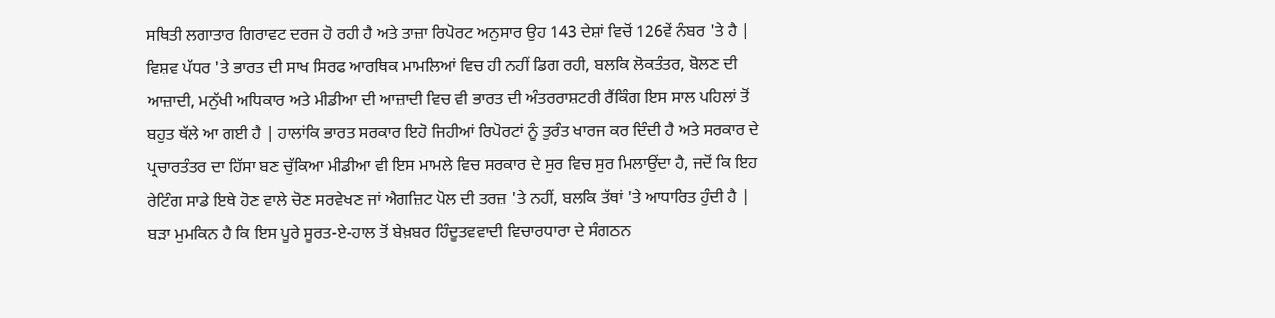ਸਥਿਤੀ ਲਗਾਤਾਰ ਗਿਰਾਵਟ ਦਰਜ ਹੋ ਰਹੀ ਹੈ ਅਤੇ ਤਾਜ਼ਾ ਰਿਪੋਰਟ ਅਨੁਸਾਰ ਉਹ 143 ਦੇਸ਼ਾਂ ਵਿਚੋਂ 126ਵੇਂ ਨੰਬਰ 'ਤੇ ਹੈ |
ਵਿਸ਼ਵ ਪੱਧਰ 'ਤੇ ਭਾਰਤ ਦੀ ਸਾਖ ਸਿਰਫ ਆਰਥਿਕ ਮਾਮਲਿਆਂ ਵਿਚ ਹੀ ਨਹੀਂ ਡਿਗ ਰਹੀ, ਬਲਕਿ ਲੋਕਤੰਤਰ, ਬੋਲਣ ਦੀ ਆਜ਼ਾਦੀ, ਮਨੁੱਖੀ ਅਧਿਕਾਰ ਅਤੇ ਮੀਡੀਆ ਦੀ ਆਜ਼ਾਦੀ ਵਿਚ ਵੀ ਭਾਰਤ ਦੀ ਅੰਤਰਰਾਸ਼ਟਰੀ ਰੈਂਕਿੰਗ ਇਸ ਸਾਲ ਪਹਿਲਾਂ ਤੋਂ ਬਹੁਤ ਥੱਲੇ ਆ ਗਈ ਹੈ | ਹਾਲਾਂਕਿ ਭਾਰਤ ਸਰਕਾਰ ਇਹੋ ਜਿਹੀਆਂ ਰਿਪੋਰਟਾਂ ਨੂੰ ਤੁਰੰਤ ਖਾਰਜ ਕਰ ਦਿੰਦੀ ਹੈ ਅਤੇ ਸਰਕਾਰ ਦੇ ਪ੍ਰਚਾਰਤੰਤਰ ਦਾ ਹਿੱਸਾ ਬਣ ਚੁੱਕਿਆ ਮੀਡੀਆ ਵੀ ਇਸ ਮਾਮਲੇ ਵਿਚ ਸਰਕਾਰ ਦੇ ਸੁਰ ਵਿਚ ਸੁਰ ਮਿਲਾਉਂਦਾ ਹੈ, ਜਦੋਂ ਕਿ ਇਹ ਰੇਟਿੰਗ ਸਾਡੇ ਇਥੇ ਹੋਣ ਵਾਲੇ ਚੋਣ ਸਰਵੇਖਣ ਜਾਂ ਐਗਜ਼ਿਟ ਪੋਲ ਦੀ ਤਰਜ਼ 'ਤੇ ਨਹੀਂ, ਬਲਕਿ ਤੱਥਾਂ 'ਤੇ ਆਧਾਰਿਤ ਹੁੰਦੀ ਹੈ |
ਬੜਾ ਮੁਮਕਿਨ ਹੈ ਕਿ ਇਸ ਪੂਰੇ ਸੂਰਤ-ਏ-ਹਾਲ ਤੋਂ ਬੇਖ਼ਬਰ ਹਿੰਦੂਤਵਵਾਦੀ ਵਿਚਾਰਧਾਰਾ ਦੇ ਸੰਗਠਨ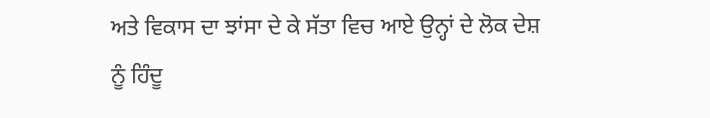ਅਤੇ ਵਿਕਾਸ ਦਾ ਝਾਂਸਾ ਦੇ ਕੇ ਸੱਤਾ ਵਿਚ ਆਏ ਉਨ੍ਹਾਂ ਦੇ ਲੋਕ ਦੇਸ਼ ਨੂੰ ਹਿੰਦੂ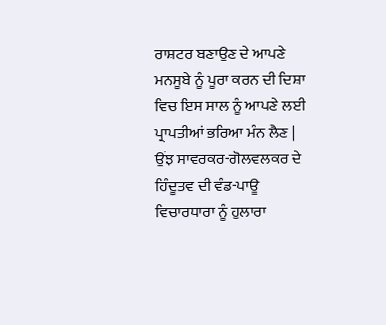ਰਾਸ਼ਟਰ ਬਣਾਉਣ ਦੇ ਆਪਣੇ ਮਨਸੂਬੇ ਨੂੰ ਪੂਰਾ ਕਰਨ ਦੀ ਦਿਸ਼ਾ ਵਿਚ ਇਸ ਸਾਲ ਨੂੰ ਆਪਣੇ ਲਈ ਪ੍ਰਾਪਤੀਆਂ ਭਰਿਆ ਮੰਨ ਲੈਣ | ਉਂਝ ਸਾਵਰਕਰ-ਗੋਲਵਲਕਰ ਦੇ ਹਿੰਦੂਤਵ ਦੀ ਵੰਡ-ਪਾਊ ਵਿਚਾਰਧਾਰਾ ਨੂੰ ਹੁਲਾਰਾ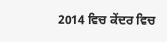2014 ਵਿਚ ਕੇਂਦਰ ਵਿਚ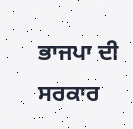ਭਾਜਪਾ ਦੀ ਸਰਕਾਰ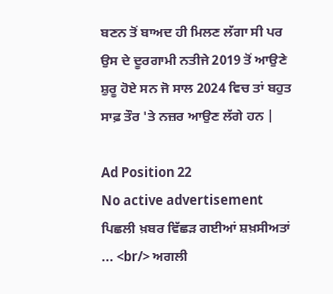ਬਣਨ ਤੋਂ ਬਾਅਦ ਹੀ ਮਿਲਣ ਲੱਗਾ ਸੀ ਪਰ ਉਸ ਦੇ ਦੂਰਗਾਮੀ ਨਤੀਜੇ 2019 ਤੋਂ ਆਉਣੇ ਸ਼ੁਰੂ ਹੋਏ ਸਨ ਜੋ ਸਾਲ 2024 ਵਿਚ ਤਾਂ ਬਹੁਤ ਸਾਫ਼ ਤੌਰ 'ਤੇ ਨਜ਼ਰ ਆਉਣ ਲੱਗੇ ਹਨ |

Ad Position 22
No active advertisement
ਪਿਛਲੀ ਖ਼ਬਰ ਵਿੱਛੜ ਗਈਆਂ ਸ਼ਖ਼ਸੀਅਤਾਂ ... <br/> ਅਗਲੀ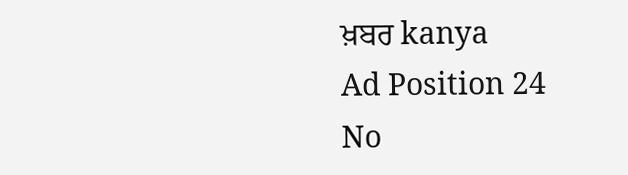ਖ਼ਬਰ kanya
Ad Position 24
No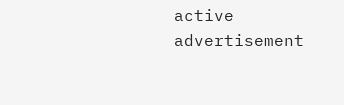active advertisement